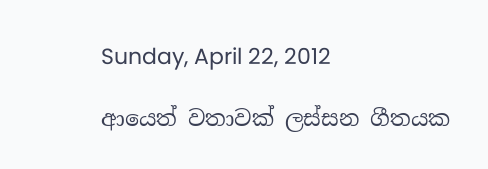Sunday, April 22, 2012

ආයෙත් වතාවක් ලස්සන ගීතයක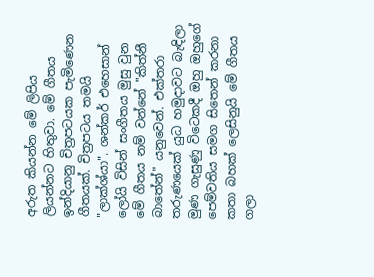අරුත කියන්න මේ ලිපිය ලියන්නට හිතුවා. මේ ගීතය ඉන්දියානු චිත්‍රපටයක පැමිණෙන ගීතයක්. චිත්‍රපටය තමයි "ලාක්ශ්යා". ශන්කර් එහෙසාන් ලෝයි විසින් සංගීතය මුසු වුන මේ ගීතය නම් වන්නේ "කිත්නී බාතේන්" යනුවෙන්. එක්තරා තරුණයෙක් යුධ හමුදාවට බැඳිලා මුණ ගැසුණු විටෙකදී ඔහු ඔහුගේ පෙම්වතිය සමග සිතෙන් කරනා කතා බහක් ලෙසිනුයි මේ ගීතය ගලා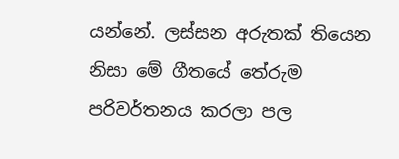යන්නේ. ලස්සන අරුතක් තියෙන නිසා මේ ගීතයේ තේරුම පරිවර්තනය කරලා පල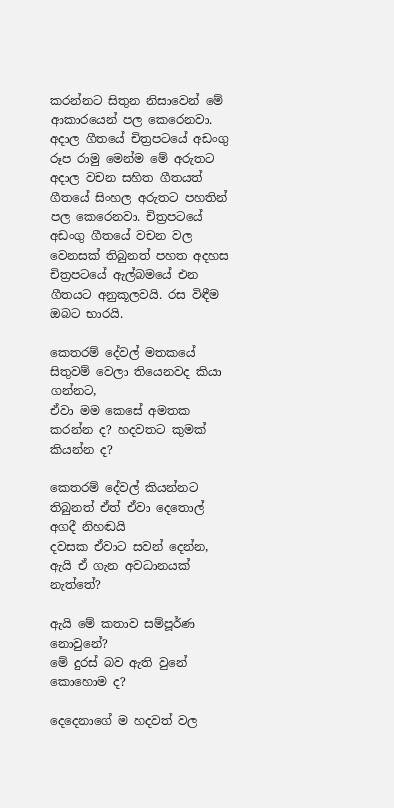කරන්නට සිතුන නිසාවෙන් මේ ආකාරයෙන් පල කෙරෙනවා. අදාල ගීතයේ චිත්‍රපටයේ අඩංගු රූප රාමු මෙන්ම මේ අරුතට අදාල වචන සහිත ගීතයත් ගීතයේ සිංහල අරුතට පහතින් පල කෙරෙනවා. චිත්‍රපටයේ අඩංගු ගීතයේ වචන වල වෙනසක් තිබුනත් පහත අදහස චිත්‍රපටයේ ඇල්බමයේ එන ගීතයට අනුකූලවයි. රස විඳීම ඔබට භාරයි.

කෙතරම් දේවල් මතකයේ සිතුවම් වෙලා තියෙනවද කියා ගන්නට,
ඒවා මම කෙසේ අමතක කරන්න ද? හදවතට කුමක් කියන්න ද?

කෙතරම් දේවල් කියන්නට තිබුනත් ඒත් ඒවා දෙතොල් අගදී නිහඬයි
දවසක ඒවාට සවන් දෙන්න, ඇයි ඒ ගැන අවධානයක් නැත්තේ?

ඇයි මේ කතාව සම්පූර්ණ නොවුනේ?
මේ දුරස් බව ඇති වුනේ කොහොම ද?

දෙදෙනාගේ ම හදවත් වල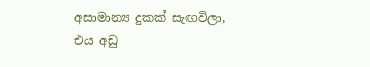අසාමාන්‍ය දුකක් සැඟවිලා,
එය අඩු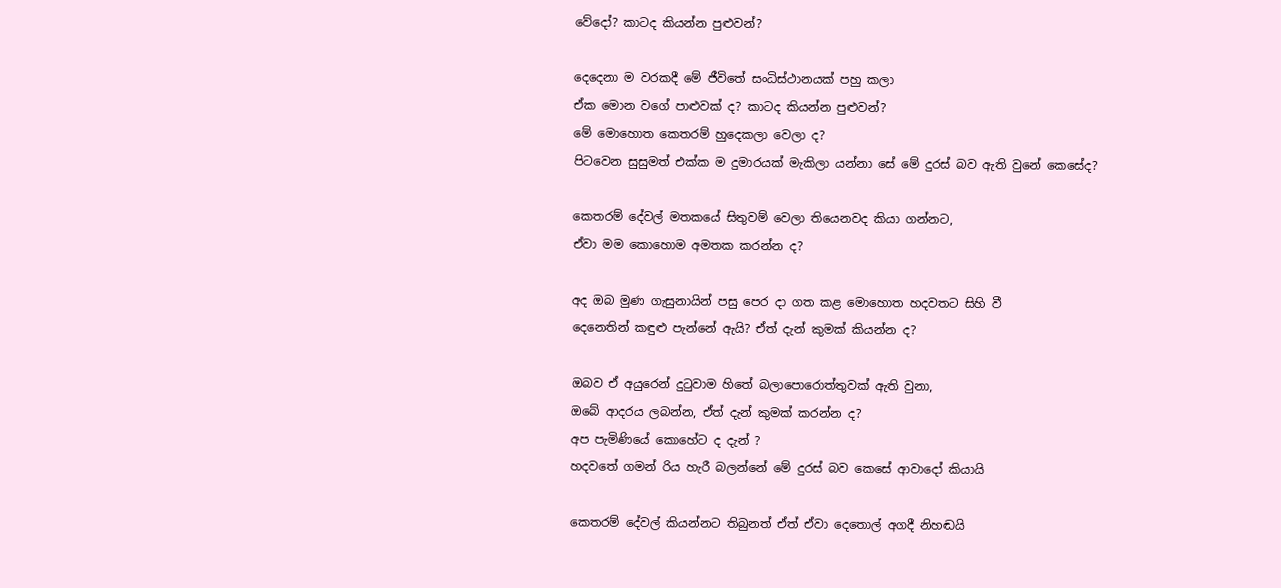වේදෝ? කාටද කියන්න පුළුවන්?

දෙදෙනා ම වරකදී මේ ජීවිතේ සංධිස්ථානයක් පහු කලා
ඒක මොන වගේ පාළුවක් ද? කාටද කියන්න පුළුවන්?
මේ මොහොත කෙතරම් හුදෙකලා වෙලා ද?
පිටවෙන සුසුමත් එක්ක ම දුමාරයක් මැකිලා යන්නා සේ මේ දුරස් බව ඇති වුනේ කෙසේද?

කෙතරම් දේවල් මතකයේ සිතුවම් වෙලා තියෙනවද කියා ගන්නට,
ඒවා මම කොහොම අමතක කරන්න ද?

අද ඔබ මුණ ගැසුනායින් පසු පෙර දා ගත කළ මොහොත හදවතට සිහි වී
දෙනෙතින් කඳුළු පැන්නේ ඇයි? ඒත් දැන් කුමක් කියන්න ද?

ඔබව ඒ අයුරෙන් දුටුවාම හිතේ බලාපොරොත්තුවක් ඇති වුනා,
ඔබේ ආදරය ලබන්න, ඒත් දැන් කුමක් කරන්න ද?
අප පැමිණියේ කොහේට ද දැන් ?
හදවතේ ගමන් රිය හැරී බලන්නේ මේ දුරස් බව කෙසේ ආවාදෝ කියායි

කෙතරම් දේවල් කියන්නට තිබුනත් ඒත් ඒවා දෙතොල් අගදී නිහඬයි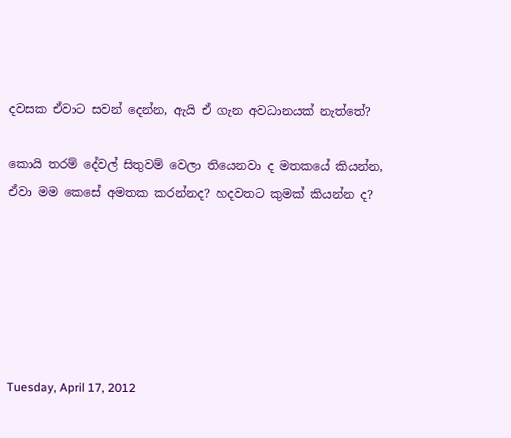දවසක ඒවාට සවන් දෙන්න, ඇයි ඒ ගැන අවධානයක් නැත්තේ?

කොයි තරම් දේවල් සිතුවම් වෙලා තියෙනවා ද මතකයේ කියන්න,
ඒවා මම කෙසේ අමතක කරන්නද? හදවතට කුමක් කියන්න ද?






Tuesday, April 17, 2012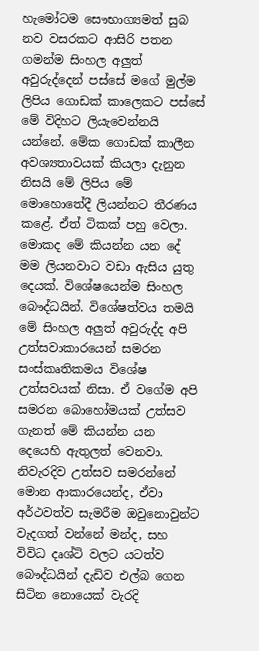හැමෝටම සෞභාග්‍යමත් සුබ නව වසරකට ආසිරි පතන ගමන්ම සිංහල අලුත් අවුරුද්දෙන් පස්සේ මගේ මුල්ම ලිපිය ගොඩක් කාලෙකට පස්සේ මේ විදිහට ලියැවෙන්නයි යන්නේ. මේක ගොඩක් කාලීන අවශ්‍යතාවයක් කියලා දැනුන නිසයි මේ ලිපිය මේ මොහොතේදී ලියන්නට තීරණය කළේ. ඒත් ටිකක් පහු වෙලා. මොකද මේ කියන්න යන දේ මම ලියනවාට වඩා ඇසිය යුතු දෙයක්. විශේෂයෙන්ම සිංහල බෞද්ධයින්. විශේෂත්වය තමයි මේ සිංහල අලුත් අවුරුද්ද අපි උත්සවාකාරයෙන් සමරන සංස්කෘතිකමය විශේෂ උත්සවයක් නිසා. ඒ වගේම අපි සමරන බොහෝමයක් උත්සව ගැනත් මේ කියන්න යන දෙයෙහි ඇතුලත් වෙනවා. නිවැරදිව උත්සව සමරන්නේ මොන ආකාරයෙන්ද, ඒවා අර්ථවත්ව සැමරීම ඔවුනොවුන්ට වැදගත් වන්නේ මන්ද, සහ විවිධ දෘශ්ටි වලට යටත්ව බෞද්ධයින් දැඩිව එල්බ ගෙන සිටින නොයෙක් වැරදි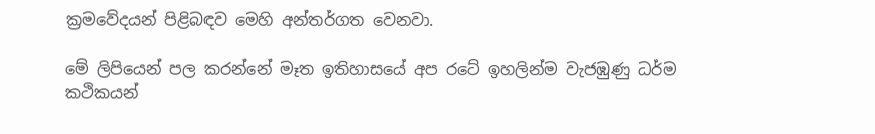ක්‍රමවේදයන් පිළිබඳව මෙහි අන්තර්ගත වෙනවා.

මේ ලිපියෙන් පල කරන්නේ මෑත ඉතිහාසයේ අප රටේ ඉහලින්ම වැජඹුණු ධර්ම කථිකයන්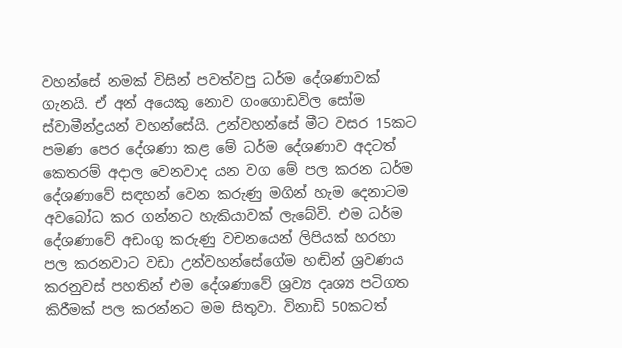වහන්සේ නමක් විසින් පවත්වපු ධර්ම දේශණාවක් ගැනයි. ඒ අන් අයෙකු නොව ගංගොඩවිල සෝම ස්වාමීන්ද්‍රයන් වහන්සේයි. උන්වහන්සේ මීට වසර 15කට පමණ පෙර දේශණා කළ මේ ධර්ම දේශණාව අදටත් කෙතරම් අදාල වෙනවාද යන වග මේ පල කරන ධර්ම දේශණාවේ සඳහන් වෙන කරුණු මගින් හැම දෙනාටම අවබෝධ කර ගන්නට හැකියාවක් ලැබේවි. එම ධර්ම දේශණාවේ අඩංගු කරුණු වචනයෙන් ලිපියක් හරහා පල කරනවාට වඩා උන්වහන්සේගේම හඬින් ශ්‍රවණය කරනුවස් පහතින් එම දේශණාවේ ශ්‍රව්‍ය දෘශ්‍ය පටිගත කිරීමක් පල කරන්නට මම සිතුවා. විනාඩි 50කටත්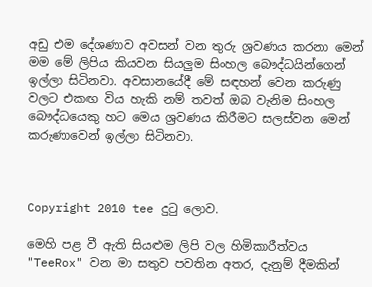අඩු එම දේශණාව අවසන් වන තුරු ශ්‍රවණය කරනා මෙන් මම මේ ලිපිය කියවන සියලුම සිංහල බෞද්ධයින්ගෙන් ඉල්ලා සිටිනවා. අවසානයේදී මේ සඳහන් වෙන කරුණු වලට එකඟ විය හැකි නම් තවත් ඔබ වැනිම සිංහල බෞද්ධයෙකු හට මෙය ශ්‍රවණය කිරීමට සලස්වන මෙන් කරුණාවෙන් ඉල්ලා සිටිනවා.



Copyright 2010 tee දුටු ලොව.

මෙහි පළ වී ඇති සියළුම ලිපි වල හිමිකාරීත්වය "TeeRox" වන මා සතුව පවතින අතර, දැනුම් දීමකින්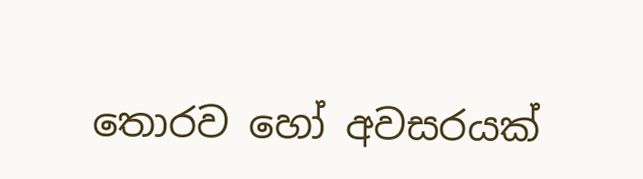තොරව හෝ අවසරයක්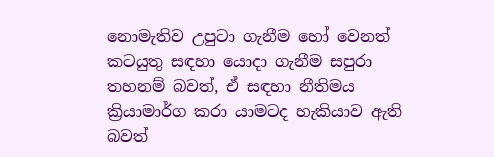නොමැතිව උපුටා ගැනීම හෝ වෙනත් කටයුතු සඳහා යොදා ගැනීම සපුරා තහනම් බවත්, ඒ සඳහා නීතිමය ක්‍රියාමාර්ග කරා යාමටද හැකියාව ඇති බවත්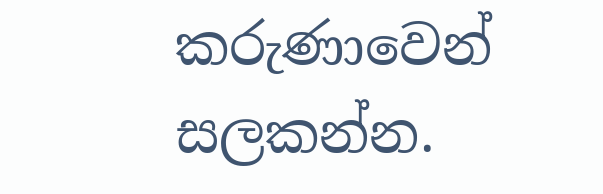කරුණාවෙන් සලකන්න.